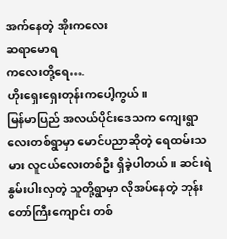အက်နေတဲ့ အိုးကလေး
ဆရာမောရ
ကလေးတို့ရေ….
ဟိုးရှေးရှေးတုန်းကပေါ့ကွယ်။
မြန်မာပြည် အလယ်ပိုင်းဒေသက ကျေးရွာလေးတစ်ရွာမှာ မောင်ပညာဆိုတဲ့ ရေထမ်းသမား လူငယ်လေးတစ်ဦး ရှိခဲ့ပါတယ်။ ဆင်းရဲနွမ်းပါးလှတဲ့ သူတို့ရွာမှာ လိုအပ်နေတဲ့ ဘုန်းတော်ကြီးကျောင်း တစ်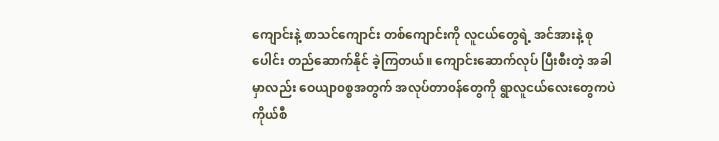ကျောင်းနဲ့ စာသင်ကျောင်း တစ်ကျောင်းကို လူငယ်တွေရဲ့ အင်အားနဲ့ စုပေါင်း တည်ဆောက်နိုင် ခဲ့ကြတယ်။ ကျောင်းဆောက်လုပ် ပြီးစီးတဲ့ အခါမှာလည်း ဝေယျာ၀စ္စအတွက် အလုပ်တာ၀န်တွေကို ရွာလူငယ်လေးတွေကပဲ ကိုယ်စီ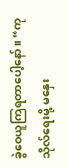ခွဲဝေယူကြရတာပေါ့နော်။ “ကုသိုလ်ရေးမို့ မနှေး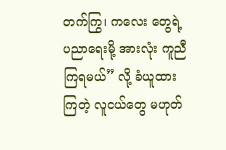တက်ကြွ၊ ကလေး တွေရဲ့ ပညာရေးမို့ အားလုံး ကူညီကြရမယ်” လို့ ခံယူထားကြတဲ့ လူငယ်တွေ မဟုတ်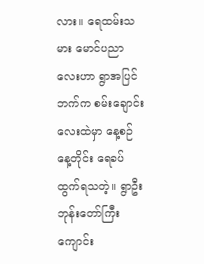လား။ ရေထမ်းသမား မောင်ပညာလေးဟာ ရွာအပြင်ဘက်က စမ်းချောင်းလေးထဲမှာ နေ့စဉ် နေ့တိုင်း ရေခပ် ထွက်ရသတဲ့။ ရွာဦးဘုန်းတော်ကြီး ကျောင်း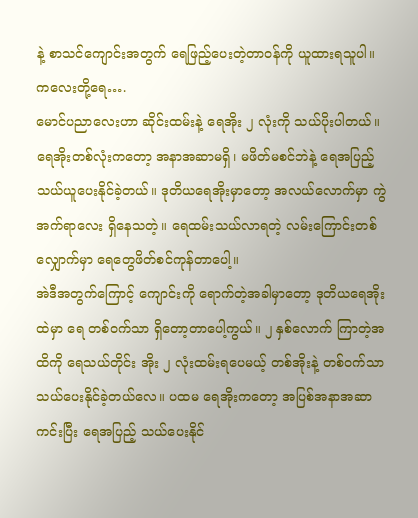နဲ့ စာသင်ကျောင်းအတွက် ရေဖြည့်ပေးတဲ့တာ၀န်ကို ယူထားရသူပါ။
ကလေးတို့ရေ….
မောင်ပညာလေးဟာ ဆိုင်းထမ်းနဲ့ ရေအိုး ၂ လုံးကို သယ်ပိုးပါတယ်။ ရေအိုးတစ်လုံးကတော့ အနာအဆာမရှိ၊ မဖိတ်မစင်ဘဲနဲ့ ရေအပြည့် သယ်ယူပေးနိုင်ခဲ့တယ်။ ဒုတိယရေအိုးမှာတော့ အလယ်လောက်မှာ ကွဲအက်ရာလေး ရှိနေသတဲ့။ ရေထမ်းသယ်လာရတဲ့ လမ်းကြောင်းတစ်လျှောက်မှာ ရေတွေဖိတ်စင်ကုန်တာပေါ့။
အဲဒီအတွက်ကြောင့် ကျောင်းကို ရောက်တဲ့အခါမှာတော့ ဒုတိယရေအိုးထဲမှာ ရေ တစ်၀က်သာ ရှိတော့တာပေါ့ကွယ်။ ၂ နှစ်လောက် ကြာတဲ့အထိကို ရေသယ်တိုင်း အိုး ၂ လုံးထမ်းရပေမယ့် တစ်အိုးနဲ့ တစ်၀က်သာ သယ်ပေးနိုင်ခဲ့တယ်လေ။ ပထမ ရေအိုးကတော့ အပြစ်အနာအဆာ ကင်းပြီး ရေအပြည့် သယ်ပေးနိုင်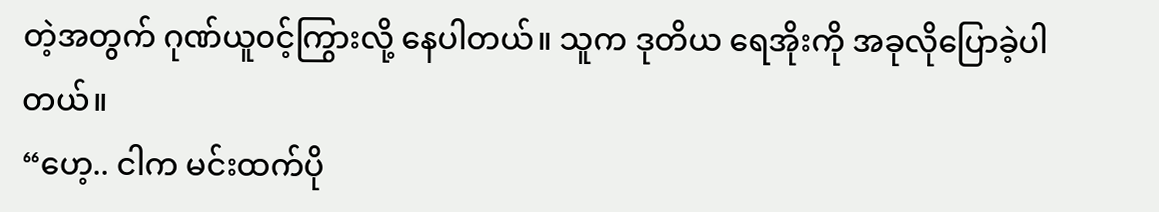တဲ့အတွက် ဂုဏ်ယူ၀င့်ကြွားလို့ နေပါတယ်။ သူက ဒုတိယ ရေအိုးကို အခုလိုပြောခဲ့ပါတယ်။
“ဟေ့.. ငါက မင်းထက်ပို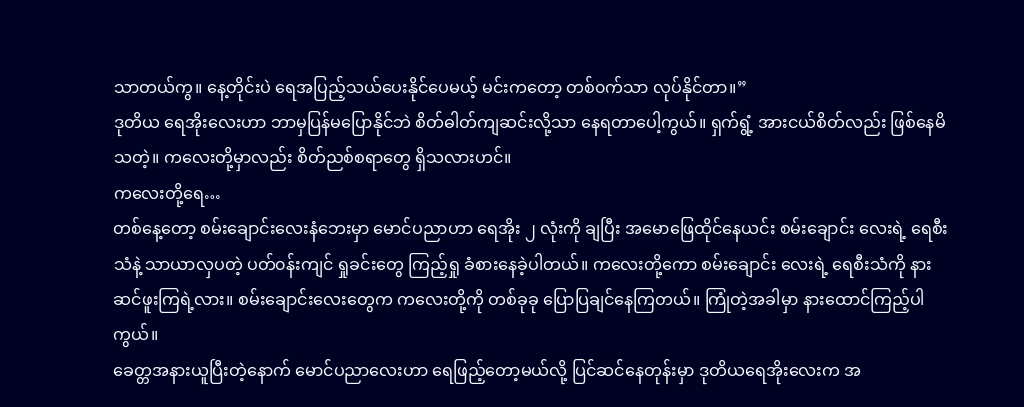သာတယ်ကွ။ နေ့တိုင်းပဲ ရေအပြည့်သယ်ပေးနိုင်ပေမယ့် မင်းကတော့ တစ်၀က်သာ လုပ်နိုင်တာ။”
ဒုတိယ ရေအိုးလေးဟာ ဘာမှပြန်မပြောနိုင်ဘဲ စိတ်ဓါတ်ကျဆင်းလို့သာ နေရတာပေါ့ကွယ်။ ရှက်ရွံ့ အားငယ်စိတ်လည်း ဖြစ်နေမိသတဲ့။ ကလေးတို့မှာလည်း စိတ်ညစ်စရာတွေ ရှိသလားဟင်။
ကလေးတို့ရေ…
တစ်နေ့တော့ စမ်းချောင်းလေးနံဘေးမှာ မောင်ပညာဟာ ရေအိုး ၂ လုံးကို ချပြီး အမောဖြေထိုင်နေယင်း စမ်းချောင်း လေးရဲ့ ရေစီးသံနဲ့ သာယာလှပတဲ့ ပတ်၀န်းကျင် ရှုခင်းတွေ ကြည့်ရှု ခံစားနေခဲ့ပါတယ်။ ကလေးတို့ကော စမ်းချောင်း လေးရဲ့ ရေစီးသံကို နားဆင်ဖူးကြရဲ့လား။ စမ်းချောင်းလေးတွေက ကလေးတို့ကို တစ်ခုခု ပြောပြချင်နေကြတယ်။ ကြုံတဲ့အခါမှာ နားထောင်ကြည့်ပါကွယ်။
ခေတ္တအနားယူပြီးတဲ့နောက် မောင်ပညာလေးဟာ ရေဖြည့်တော့မယ်လို့ ပြင်ဆင်နေတုန်းမှာ ဒုတိယရေအိုးလေးက အ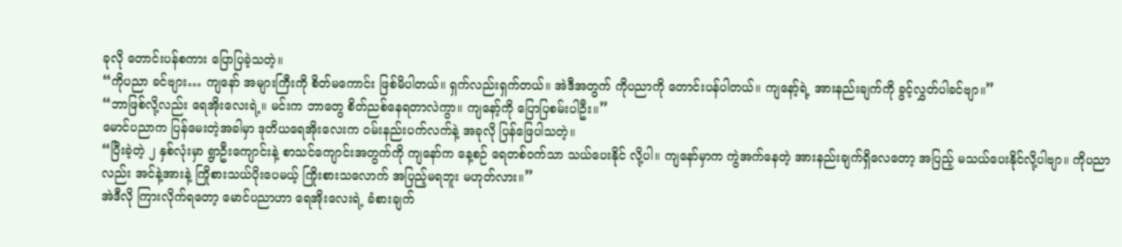ခုလို တောင်းပန်စကား ပြောပြခဲ့သတဲ့။
“ကိုပညာ ခင်ဗျား… ကျနော် အများကြီးကို စိတ်မကောင်း ဖြစ်မိပါတယ်။ ရှက်လည်းရှက်တယ်။ အဲဒီအတွက် ကိုပညာကို တောင်းပန်ပါတယ်။ ကျနော့်ရဲ့ အားနည်းချက်ကို ခွင့်လွှတ်ပါခင်ဗျာ။”
“ဘာဖြစ်လို့လည်း ရေအိုးလေးရဲ့။ မင်းက ဘာတွေ စိတ်ညစ်နေရတာလဲကွာ။ ကျနော့်ကို ပြောပြစမ်းပါဦး။”
မောင်ပညာက ပြန်မေးတဲ့အခါမှာ ဒုတိယရေအိုးလေးက ၀မ်းနည်းပက်လက်နဲ့ အခုလို ပြန်ဖြေပါသတဲ့။
“ပြီးခဲ့တဲ့ ၂ နှစ်လုံးမှာ ရွာဦးကျောင်းနဲ့ စာသင်ကျောင်းအတွက်ကို ကျနော်က နေ့စဉ် ရေတစ်၀က်သာ သယ်ပေးနိုင် လို့ပါ။ ကျနော်မှာက ကွဲအက်နေတဲ့ အားနည်းချက်ရှိလေတော့ အပြည့် မသယ်ပေးနိုင်လို့ပါဗျာ။ ကိုပညာလည်း အင်နဲ့အားနဲ့ ကြိုစားသယ်ပိုးပေမယ့် ကြိုးစားသလောက် အပြည့်မရဘူး မဟုတ်လား။”
အဲဒီလို ကြားလိုက်ရတော့ မောင်ပညာဟာ ရေအိုးလေးရဲ့ ခံစားချက်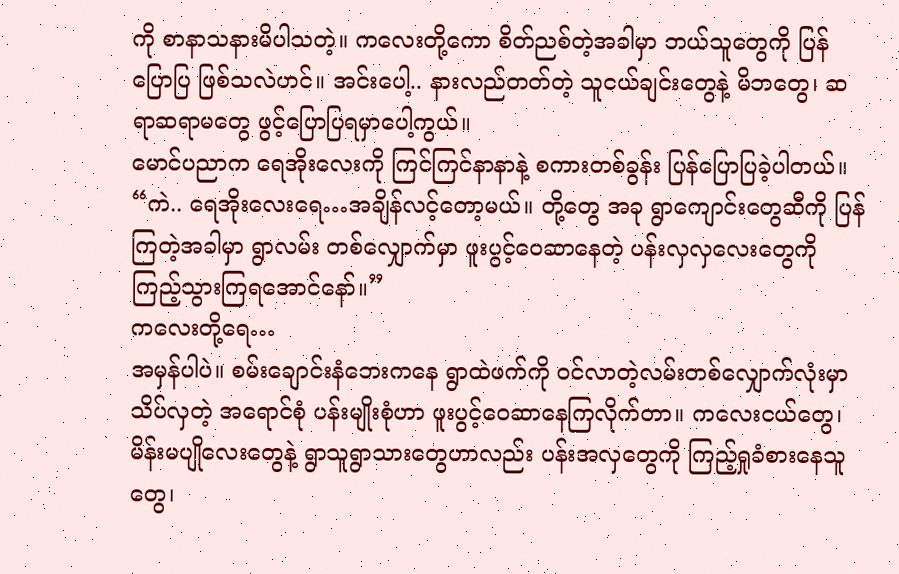ကို စာနာသနားမိပါသတဲ့။ ကလေးတို့ကော စိတ်ညစ်တဲ့အခါမှာ ဘယ်သူတွေကို ပြန်ပြောပြ ဖြစ်သလဲဟင်။ အင်းပေါ့.. နားလည်တတ်တဲ့ သူငယ်ချင်းတွေနဲ့ မိဘတွေ၊ ဆရာဆရာမတွေ ဖွင့်ပြောပြရမှာပေါ့ကွယ်။
မောင်ပညာက ရေအိုးလေးကို ကြင်ကြင်နာနာနဲ့ စကားတစ်ခွန်း ပြန်ပြောပြခဲ့ပါတယ်။
“ကဲ.. ရေအိုးလေးရေ…အချိန်လင့်တော့မယ်။ တို့တွေ အခု ရွာကျောင်းတွေဆီကို ပြန်ကြတဲ့အခါမှာ ရွာလမ်း တစ်လျှောက်မှာ ဖူးပွင့်ဝေဆာနေတဲ့ ပန်းလှလှလေးတွေကို ကြည့်သွားကြရအောင်နော်။”
ကလေးတို့ရေ…
အမှန်ပါပဲ။ စမ်းချောင်းနံဘေးကနေ ရွာထဲဖက်ကို ၀င်လာတဲ့လမ်းတစ်လျှောက်လုံးမှာ သိပ်လှတဲ့ အရောင်စုံ ပန်းမျိုးစုံဟာ ဖူးပွင့်ဝေဆာနေကြလိုက်တာ။ ကလေးငယ်တွေ၊ မိန်းမပျိုလေးတွေနဲ့ ရွာသူရွာသားတွေဟာလည်း ပန်းအလှတွေကို ကြည့်ရှုခံစားနေသူတွေ၊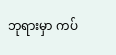ဘုရားမှာ ကပ်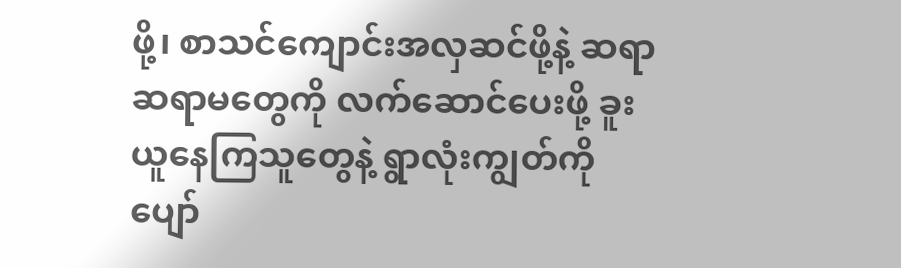ဖို့၊ စာသင်ကျောင်းအလှဆင်ဖို့နဲ့ ဆရာဆရာမတွေကို လက်ဆောင်ပေးဖို့ ခူးယူနေကြသူတွေနဲ့ ရွာလုံးကျွတ်ကို ပျော်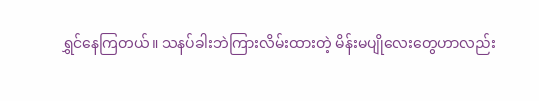ရွှင်နေကြတယ်။ သနပ်ခါးဘဲကြားလိမ်းထားတဲ့ မိန်းမပျိုလေးတွေဟာလည်း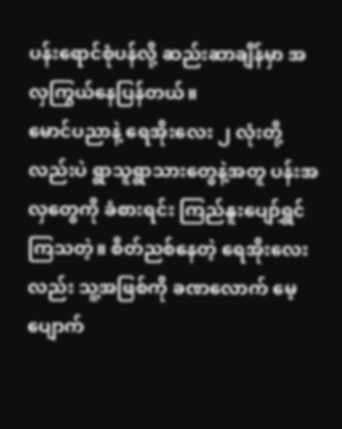ပန်းရောင်စုံပန်လို့ ဆည်းဆာချိန်မှာ အလှကြွယ်နေပြန်တယ်။
မောင်ပညာနဲ့ ရေအိုးလေး ၂ လုံးတို့လည်းပဲ ရွာသူရွာသားတွေနဲ့အတူ ပန်းအလှတွေကို ခံစားရင်း ကြည်နူးပျော်ရွှင် ကြသတဲ့။ စိတ်ညစ်နေတဲ့ ရေအိုးလေးလည်း သူ့အဖြစ်ကို ခဏလောက် မေ့ပျောက်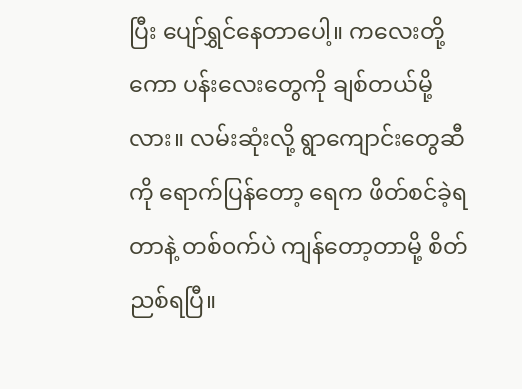ပြီး ပျော်ရွှင်နေတာပေါ့။ ကလေးတို့ကော ပန်းလေးတွေကို ချစ်တယ်မို့လား။ လမ်းဆုံးလို့ ရွာကျောင်းတွေဆီကို ရောက်ပြန်တော့ ရေက ဖိတ်စင်ခဲ့ရတာနဲ့ တစ်၀က်ပဲ ကျန်တော့တာမို့ စိတ်ညစ်ရပြီ။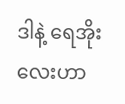ဒါနဲ့ ရေအိုးလေးဟာ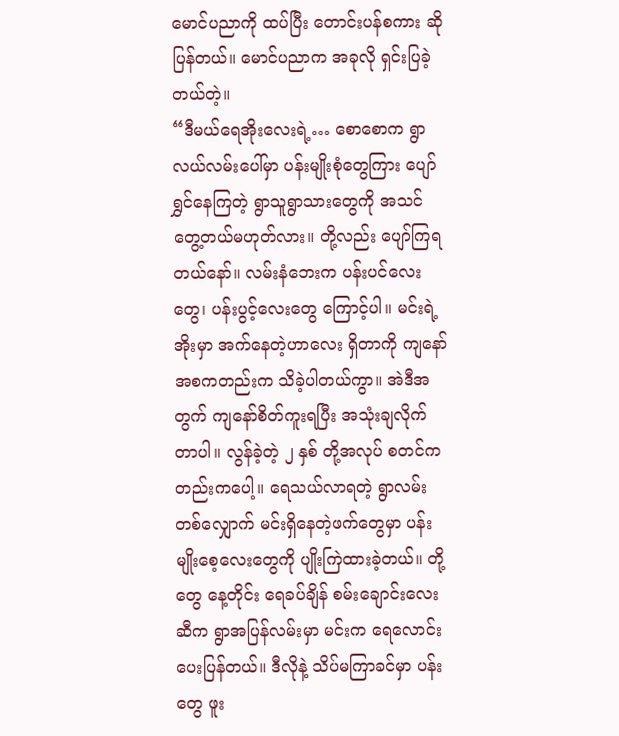မောင်ပညာကို ထပ်ပြီး တောင်းပန်စကား ဆိုပြန်တယ်။ မောင်ပညာက အခုလို ရှင်းပြခဲ့တယ်တဲ့။
“ဒီမယ်ရေအိုးလေးရဲ့… စောစောက ရွာလယ်လမ်းပေါ်မှာ ပန်းမျိုးစုံတွေကြား ပျော်ရွှင်နေကြတဲ့ ရွာသူရွာသားတွေကို အသင် တွေ့တယ်မဟုတ်လား။ တို့လည်း ပျော်ကြရတယ်နော်။ လမ်းနံဘေးက ပန်းပင်လေးတွေ၊ ပန်းပွင့်လေးတွေ ကြောင့်ပါ။ မင်းရဲ့ အိုးမှာ အက်နေတဲ့ဟာလေး ရှိတာကို ကျနော် အစကတည်းက သိခဲ့ပါတယ်ကွာ။ အဲဒီအတွက် ကျနော်စိတ်ကူးရပြီး အသုံးချလိုက်တာပါ။ လွန်ခဲ့တဲ့ ၂ နှစ် တို့အလုပ် စတင်ကတည်းကပေါ့။ ရေသယ်လာရတဲ့ ရွာလမ်းတစ်လျှောက် မင်းရှိနေတဲ့ဖက်တွေမှာ ပန်းမျိုးစေ့လေးတွေကို ပျိုးကြဲထားခဲ့တယ်။ တို့တွေ နေ့တိုင်း ရေခပ်ချိန် စမ်းချောင်းလေးဆီက ရွာအပြန်လမ်းမှာ မင်းက ရေလောင်းပေးပြန်တယ်။ ဒီလိုနဲ့ သိပ်မကြာခင်မှာ ပန်းတွေ ဖူး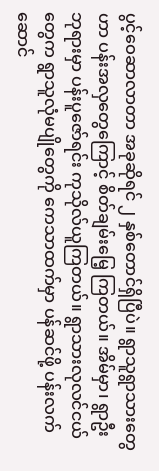ပွင့်ဝေဆာလာတာ အခုဆိုရင် ၂ နှစ်တောင်ရှိပြီပဲ။ ရွာသူရွာသားတွေဟာ ပန်းအလှတွေကြောင့် စိတ်ချမ်းမြေ့ ကြတယ်။ အိမ်မှာ၊ ရွာဦးဘုရားမှာ ပန်းပူဇော်ရင်း ကုသိုလ်ယူကြတယ်။ ရွာသားလုလင်ငယ်တွေက ရွာသူလုံမပျိုတွေကို ကေသာထက်မှာ ပန်ဆင်ဖို့ ပန်းလက်ဆောင်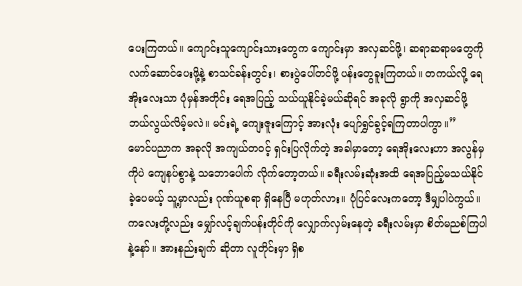ပေးကြတယ်။ ကျောင်းသူကျောင်းသားတွေက ကျောင်းမှာ အလှဆင်ဖို့၊ ဆရာဆရာမတွေကို လက်ဆောင်ပေးဖို့နဲ့ စာသင်ခန်းတွင်း၊ စားပွဲပေါ်တင်ဖို့ ပန်းတွေခူးကြတယ်။ တကယ်လို့ ရေအိုးလေးသာ ပုံမှန်အတိုင်း ရေအပြည့် သယ်ယူနိုင်ခဲ့မယ်ဆိုရင် အခုလို ရွာကို အလှဆင်ဖို့ ဘယ်လွယ်လိမ့်မလဲ။ မင်းရဲ့ ကျေးဇူးကြောင့် အားလုံး ပျော်ရွှင်ခွင့်ရကြတာပါကွာ။”
မောင်ပညာက အခုလို အကျယ်တ၀င့် ရှင်းပြလိုက်တဲ့ အခါမှာတော့ ရေအိုးလေးဟာ အလွန်မှကိုပဲ ကျေနပ်စွာနဲ့ သဘောပေါက် လိုက်တော့တယ်။ ခရီးလမ်းဆုံးအထိ ရေအပြည့်မသယ်နိုင်ခဲ့ပေမယ့် သူ့မှာလည်း ဂုဏ်ယူစရာ ရှိနေပြီ မဟုတ်လား။ ပုံပြင်လေးကတော့ ဒီမျှပါပဲကွယ်။
ကလေးတို့လည်း မျှော်လင့်ချက်ပန်းတိုင်ကို လျှောက်လှမ်းနေတဲ့ ခရီးလမ်းမှာ စိတ်မညစ်ကြပါနဲ့နော်။ အားနည်းချက် ဆိုတာ လူတိုင်းမှာ ရှိစ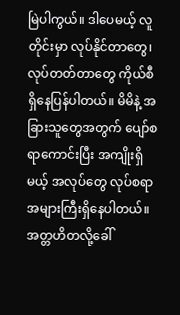မြဲပါကွယ်။ ဒါပေမယ့် လူတိုင်းမှာ လုပ်နိုင်တာတွေ၊ လုပ်တတ်တာတွေ ကိုယ်စီ ရှိနေပြန်ပါတယ်။ မိမိနဲ့ အခြားသူတွေအတွက် ပျော်စရာကောင်းပြီး အကျိုးရှိမယ့် အလုပ်တွေ လုပ်စရာ အများကြီးရှိနေပါတယ်။
အတ္တဟိတလို့ခေါ်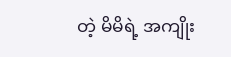တဲ့ မိမိရဲ့ အကျိုး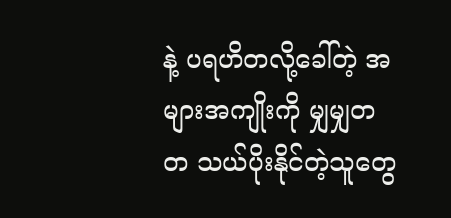နဲ့ ပရဟိတလို့ခေါ်တဲ့ အများအကျိုးကို မျှမျှတတ သယ်ပိုးနိုင်တဲ့သူတွေ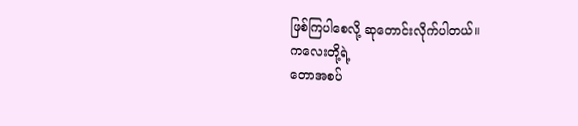ဖြစ်ကြပါစေလို့ ဆုတောင်းလိုက်ပါတယ်။
ကလေးတို့ရဲ့
တောအစပ်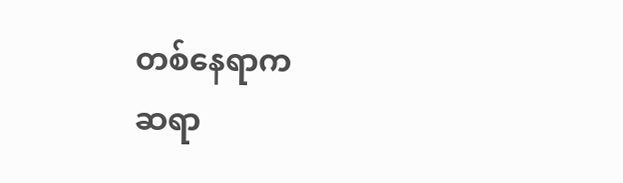တစ်နေရာက
ဆရာ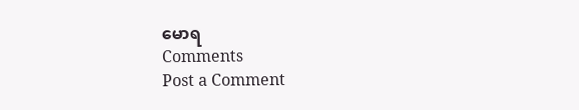မောရ
Comments
Post a Comment